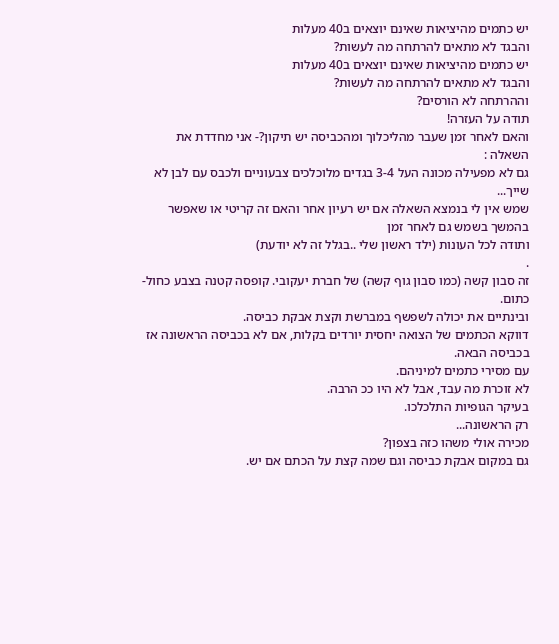יש כתמים מהיציאות שאינם יוצאים ב40 מעלות
והבגד לא מתאים להרתחה מה לעשות?
יש כתמים מהיציאות שאינם יוצאים ב40 מעלות
והבגד לא מתאים להרתחה מה לעשות?
וההרתחה לא הורסים?
תודה על העזרה!
והאם לאחר זמן שעבר מהליכלוך ומהכביסה יש תיקון?- אני מחדדת את השאלה :
גם לא מפעילה מכונה העל 3-4 בגדים מלוכלכים צבעוניים ולכבס עם לבן לא שייך...
שמש אין לי בנמצא השאלה אם יש רעיון אחר והאם זה קריטי או שאפשר בהמשך בשמש גם לאחר זמן
ותודה לכל העונות (ילד ראשון שלי ..בגלל זה לא יודעת)
.
זה סבון קשה (כמו סבון גוף קשה) של חברת יעקובי. קופסה קטנה בצבע כחול-כתום.
ובינתיים את יכולה לשפשף במברשת וקצת אבקת כביסה.
דווקא הכתמים של הצואה יחסית יורדים בקלות, אם לא בכביסה הראשונה אז בכביסה הבאה.
עם מסירי כתמים למיניהם.
לא זוכרת מה עבד, אבל לא היו ככ הרבה.
בעיקר הגופיות התלכלכו.
רק הראשונה...
מכירה אולי משהו כזה בצפון?
גם במקום אבקת כביסה וגם שמה קצת על הכתם אם יש.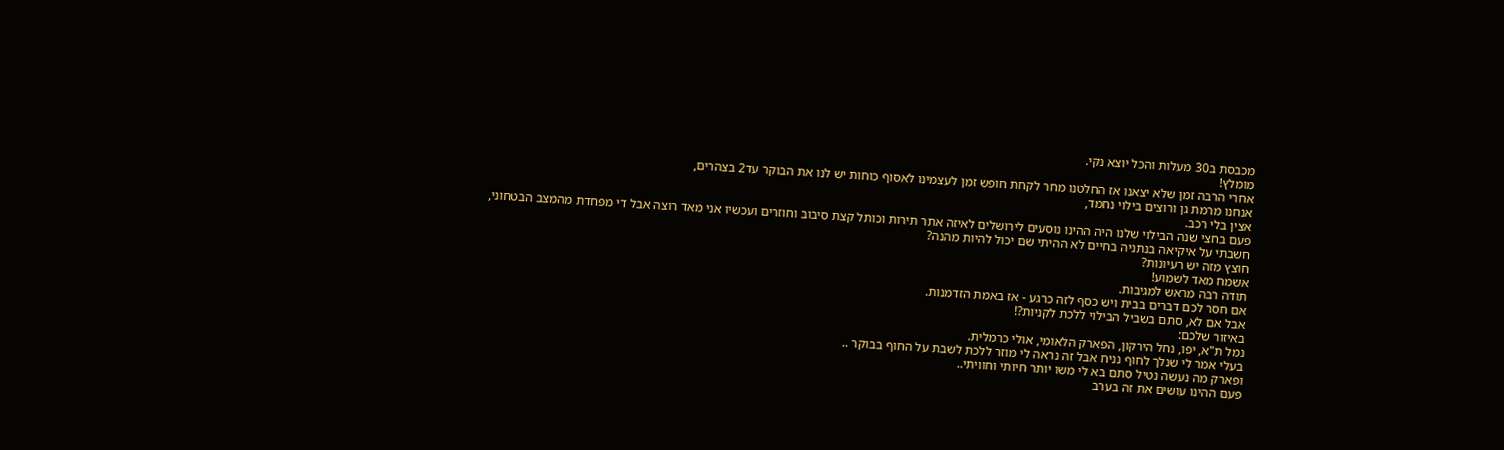מכבסת ב30 מעלות והכל יוצא נקי.
מומלץ!
אחרי הרבה זמן שלא יצאנו אז החלטנו מחר לקחת חופש זמן לעצמינו לאסוף כוחות יש לנו את הבוקר עד2 בצהרים,
אנחנו מרמת גן ורוצים בילוי נחמד,
אצין בלי רכב.
פעם בחצי שנה הבילוי שלנו היה ההינו נוסעים לירושלים לאיזה אתר תירות וכותל קצת סיבוב וחוזרים ועכשיו אני מאד רוצה אבל די מפחדת מהמצב הבטחוני,
חשבתי על איקיאה בנתניה בחיים לא ההיתי שם יכול להיות מהנה?
חוצץ מזה יש רעיונות?
אשמח מאד לשמוע!
תודה רבה מראש למגיבות.
אם חסר לכם דברים בבית ויש כסף לזה כרגע - אז באמת הזדמנות.
אבל אם לא, סתם בשביל הבילוי ללכת לקניות?!
באיזור שלכם:
נמל ת"א, יפו, נחל הירקון, הפארק הלאומי, אולי כרמלית.
בעלי אמר לי שנלך לחוף נניח אבל זה נראה לי מוזר ללכת לשבת על החוף בבוקר ..
ופארק מה נעשה נטיל סתם בא לי משו יותר חיותי וחוויתי..
פעם ההינו עושים את זה בערב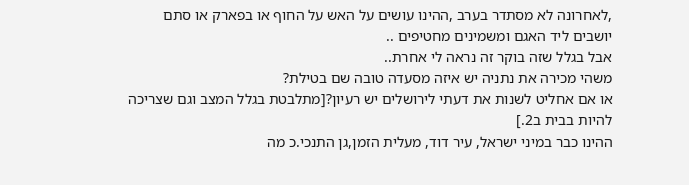,לאחרונה לא מסתדר בערב ,ההינו עושים על האש על החוף או בפארק או סתם יושבים ליד האגם ומשמינים מחטיפים ..
אבל בגלל שזה בוקר זה נראה לי אחרת..
משהי מכירה את נתניה יש איזה מסעדה טובה שם בטילת?
או אם אחליט לשנות את דעתי לירושלים יש רעיון?[מתלבטת בגלל המצב וגם שצריכה להיות בבית ב2.]
ההינו כבר במיני ישראל, עיר דוד, מעלית הזמן,גן התנכי.כ מה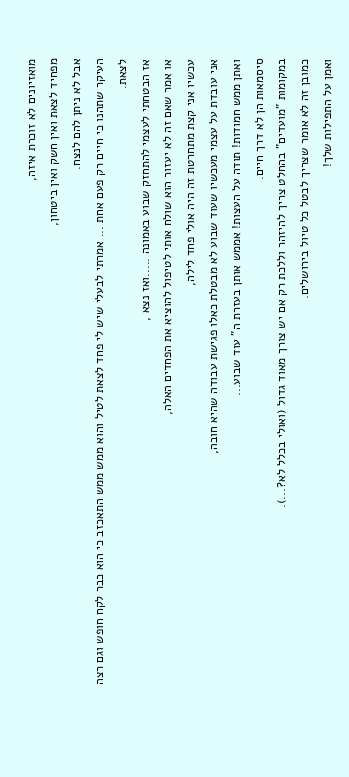מואזיונים לא זוכרת איזה,
מפחיד לצאת ואין חשק ואין ביטחון,
אבל לא ניתן להם לנצח.
העיקר שתהנו כי חיים רק פעם אחת ... אמרתי לבעלי שיש לי פחד לצאת לטיל והוא ממש ממש התאכזב כי הוא כבר לקח חופש וגם רצה לצאת.
אז הבטחתי לעצמי להתחזק שבוע באמונה .....ואז נצא ,
או אמר שאם זה לא יעזור הוא שולח אותי לטיפול להוציא את הפחדים האלה,
עכשיו אני קצת מתחרטת זה היה אולי פחד לילה,
אני עובדת על עצמי מעכשיו שעוד שבוע לא מבטלת כאלו פגישת עבודה שהיא חובה,
ואתן ממש חמודות! תודה על העצות! אממש אותן בעזרת ה" עוד שבוע...
סיסמאות הן לא דרך חיים.
במקומות "מועדים" בהחלט צריך להיזהר וללכת רק אם יש צורך מאוד גדול (ואולי בכלל לא?...).
כמובן זה לא אומר שצריך לבטל כל טיול בירושלים.
ואמן על התפילות שלך!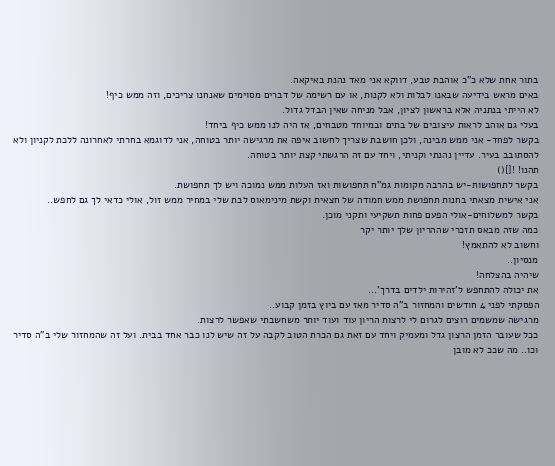בתור אחת שלא כ"כ אוהבת טבע, דווקא אני מאד נהנת באיקאה.
באים מראש בידיעה שבאנו לבלות ולא לקנות, או עם רשימה של דברים מסוימים שאנחנו צריכים, וזה ממש כיף!
לא הייתי בנתניה אלא בראשון לציון, אבל מניחה שאין הבדל גדול.
בעלי גם אוהב לראות עיצובים של בתים ובמיוחד מטבחים, אז היה לנו ממש כיף ביחד!
בקשר לפחד- אני ממש מבינה, ולכן חושבת שצריך לחשוב איפה את מרגישה יותר בטוחה, אני לדוגמא בחרתי לאחרונה ללכת לקניון ולא להסתובב בעיר. עדיין נהנתי וקניתי, ויחד עם זה הרגשתי קצת יותר בטוחה.
תהנו! ![]()
בקשר לתחפושות-יש בהרבה מקומות גמ"ח תחפושות ואז העלות ממש נמוכה ויש לך תחפושת.
אני אישית מצאתי בחנות תחפושת ממש חמודה של חצאית וקשת מינימאוס לבת שלי במחיר ממש זול, אולי כדאי לך גם לחפש..
בקשר למשלוחים-אולי הפעם פחות תשקיעי ותקני מוכן.
כמה שזה מבאס תזכרי שההריון שלך יותר יקר
וחשוב לא להתאמץ!
מנסיון..
שיהיה בהצלחה!
את יכולה להתחפש ל'זהירות ילדים בדרך'...
הפסקתי לפני 4 חודשים והמחזור ב"ה סדיר מאז עם ביוץ בזמן קבוע..
מרגישה שמשמים רוצים לגרום לי לרצות הריון עוד ועוד יותר משחשבתי שאפשר לרצות.
ככל שעובר הזמן הרצון גדל ומעמיק ויחד עם זאת גם הכרת הטוב לקבה על זה שיש לנו כבר אחד בבית. ועל זה שהמחזור שלי ב"ה סדיר וכו.. מה שככ לא מובן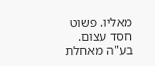מאליו. פשוט חסד עצום.
בע"ה מאחלת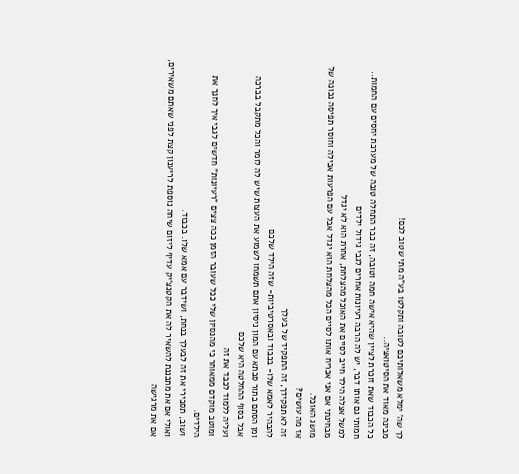לך שה' ימלא משאלותיכם לטובה ותקלטו בע"ה מתי שטוב לכם!
מבינה מאוד את הסיטואציה..
כל הכבוד שאת זוכרת לציין שהיא אישה חמה וטובה, זה כבר התחלה טובה של מערכת יחסים עם החמות..
חמותי גם אותו דבר, יש לה הרבה רעיונות אחרים לגבי גידול ילדים
למשל אצלה הילד חייב לסיים את האוכל מהצלחת, אחרת הוא לא יגדל
מבחינתי אם אני אכריח אותו לסיים הכל מהצלחת הוא יגדל אבל עם הפרעות אכילה וחוסר תפיסה נכונה של מושג האוכל.
אז מה עושים?
זה לא תפקידך, זה התפקיד של בעלך
להבהיר לאמא שלו- בכבוד ובאסרטיביות- שזה הילד שלכם
ומן הסתם בתור סבתא עם המון ניסיון אתם תשמחו לשמוע את העצות שיש לה לומר והכל מתקבל בברכה
אבל בסוף ההחלטה היא שלכם
ועליה ללמוד לכבד את זה
ומוטב מוקדם ממאוחר כי מהנסיון שלי ככל שעובר הזמן ככה צצים "רעיונות" חדשים לגבי איך לחנך את הילדים.
ושוב, תסבירי את זה לבעלך בנחת, ושידבר עם אמא שלו. בכבוד.
ואולי אם את מתכננת להשאיר לה את הקטנצ'יק עדיף ליזום שיחה נוספת לריענון קצת לפני שאתם משאירים, אם את מרגישה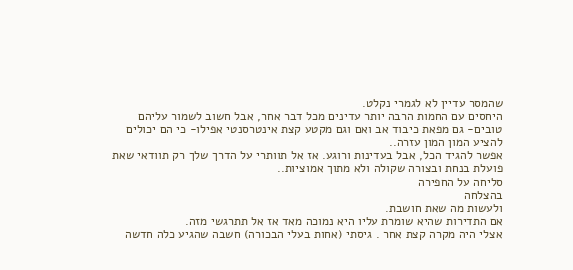שהמסר עדיין לא לגמרי נקלט.
היחסים עם החמות הרבה יותר עדינים מכל דבר אחר, אבל חשוב לשמור עליהם טובים- גם מפאת כיבוד אב ואם וגם מקטע קצת אינטרסנטי אפילו- כי הם יכולים להציע המון המון עזרה..
אפשר להגיד הכל, אבל בעדינות ורוגע. אז אל תוותרי על הדרך שלך רק תוודאי שאת פועלת בנחת ובצורה שקולה ולא מתוך אמוציות..
סליחה על החפירה
בהצלחה
ולעשות מה שאת חושבת.
אם התדירות שהיא שומרת עליו היא נמוכה מאד אז אל תתרגשי מזה.
אצלי היה מקרה קצת אחר . גיסתי (אחות בעלי הבכורה) חשבה שהגיע כלה חדשה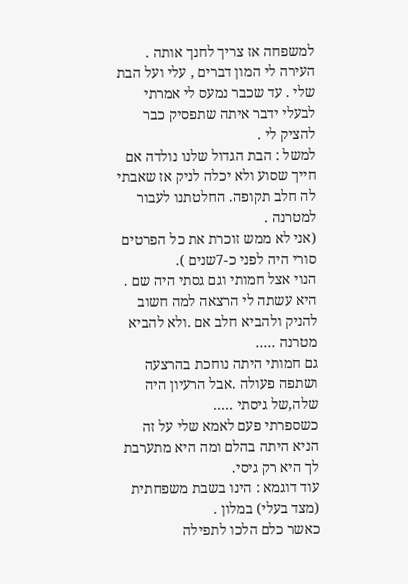למשפחה אז צריך לחנך אותה .
העירה לי המון דברים , עלי ועל הבת שלי . עד שכבר נמעס לי אמרתי לבעלי ידבר איתה שתפסיק כבר להציק לי .
למשל : הבת הגדול שלנו נולדה אם חייך שסוע ולא יכלה לניק אז שאבתי לה חלב תקופה. החלטתנו לעבור למטרנה .
(אני לא ממש זוכרת את כל הפרטים סורי היה לפני כ-7שנים ).
הנוי אצל חמותי וגם גסתי היה שם . היא עשתה לי הרצאה למה חשוב להניק ולהביא חלב אם .ולא להביא מטרנה .....
גם חמותי היתה נוחכת בהרצעה ושתפה פעולה .אבל הרעיון היה שלה,של גיסתי .....
כשספרתי פעם לאמא שלי על זה הניא היתה בהלם ומה היא מתערבת לך היא רק גיסי.
עוד דוגמא : הינו בשבת משפחתית (מצד בעלי) במלון .
כאשר כלם הלכו לתפילה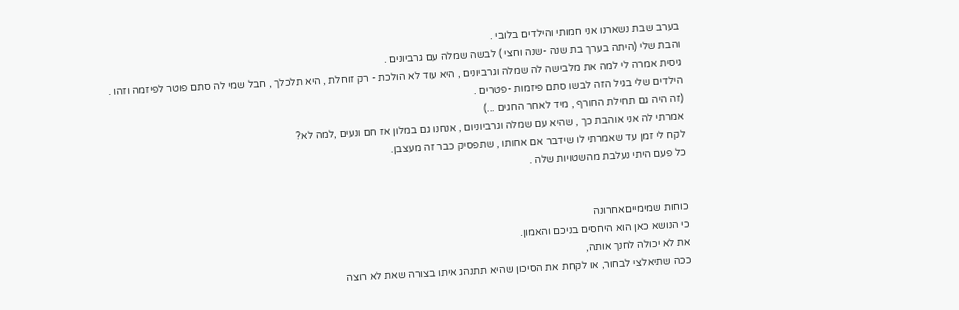בערב שבת נשארנו אני חמותי והילדים בלובי .
והבת שלי (היתה בערך בת שנה -שנה וחצי ) לבשה שמלה עם גרביונים .
גיסית אמרה לי למה את מלבישה לה שמלה וגרביונים , היא עוד לא הולכת - רק זוחלת , היא תלכלך , חבל שמי לה סתם פוטר לפיזמה וזהו . הילדים שלי בגיל הזה לבשו סתם פיזמות -פטרים .
(זה היה גם תחילת החורף , מיד לאחר החגים ...)
אמרתי לה אני אוהבת כך , שהיא עם שמלה וגרביוניום , אנחנו גם במלון אז חם ונעים ,למה לא?
לקח לי זמן עד שאמרתי לו שידבר אם אחותו , שתפסיק כבר זה מעצבן.
כל פעם היתי נעלבת מהשטויות שלה .


כוחות שמימייםאחרונה
כי הנושא כאן הוא היחסים בניכם והאמון.
את לא יכולה לחנך אותה,
ככה שתיאלצי לבחור, או לקחת את הסיכון שהיא תתנהג איתו בצורה שאת לא רוצה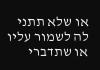או שלא תתני לה לשמור עליו
או שתדברי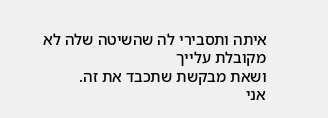איתה ותסבירי לה שהשיטה שלה לא מקובלת עלייך
ושאת מבקשת שתכבד את זה.
אני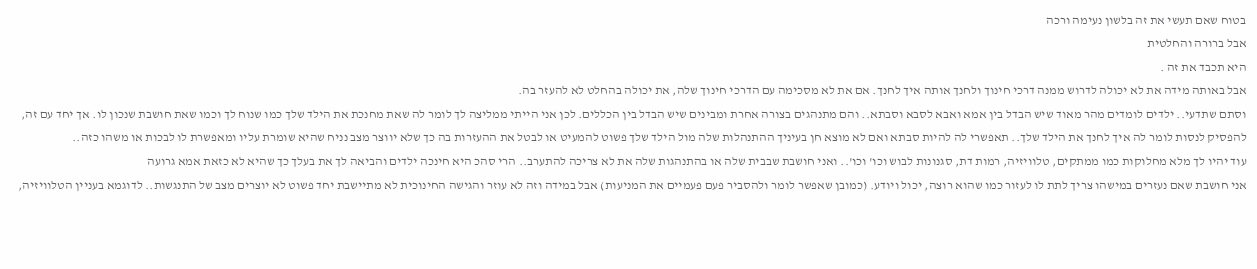בטוח שאם תעשי את זה בלשון נעימה ורכה
אבל ברורה והחלטית
היא תכבד את זה .
אבל באותה מידה את לא יכולה לדרוש ממנה דרכי חינוך ולחנך אותה איך לחנך. אם את לא מסכימה עם הדרכי חינוך שלה, את יכולה בהחלט לא להעזר בה.
וסתם שתדעי.. ילדים לומדים מהר מאוד שיש הבדל בין אמא ואבא לסבא וסבתא.. והם מתנהגים בצורה אחרת ומבינים שיש הבדל בין הכללים. לכן אני הייתי ממליצה לך לומר לה שאת מחנכת את הילד שלך כמו שנוח לך וכמו שאת חושבת שנכון לו. אך יחד עם זה, להפסיק לנסות לומר לה איך לחנך את הילד שלך.. תאפשרי לה להיות סבתא ואם לא מוצא חן בעיניך ההתנהלות שלה מול הילד שלך פשוט להמעיט או לבטל את ההעזרות בה כך שלא יווצר מצב נניח שהיא שומרת עליו ומאפשרת לו לבכות או משהו כזה..
עוד יהיו לך מלא מחלוקות כמו ממתקים, טלוויזיה, רמות דת, סגנונות לבוש וכו' וכו'.. ואני חושבת שבבית שלה או בהתנהגות שלה את לא צריכה להתערב.. הרי סהכ היא חינכה ילדים והביאה לך את בעלך כך שהיא לא כזאת אמא גרועה
אני חושבת שאם נעזרים במישהו צריך לתת לו לעזור כמו שהוא רוצה, יכול ויודע. (כמובן שאפשר לומר ולהסביר פעם פעמיים את המניעות) אבל במידה וזה לא עוזר והגישה החינוכית לא מתיישבת יחד פשוט לא יוצרים מצב של התנגשות.. לדוגמא בעניין הטלוויזיה,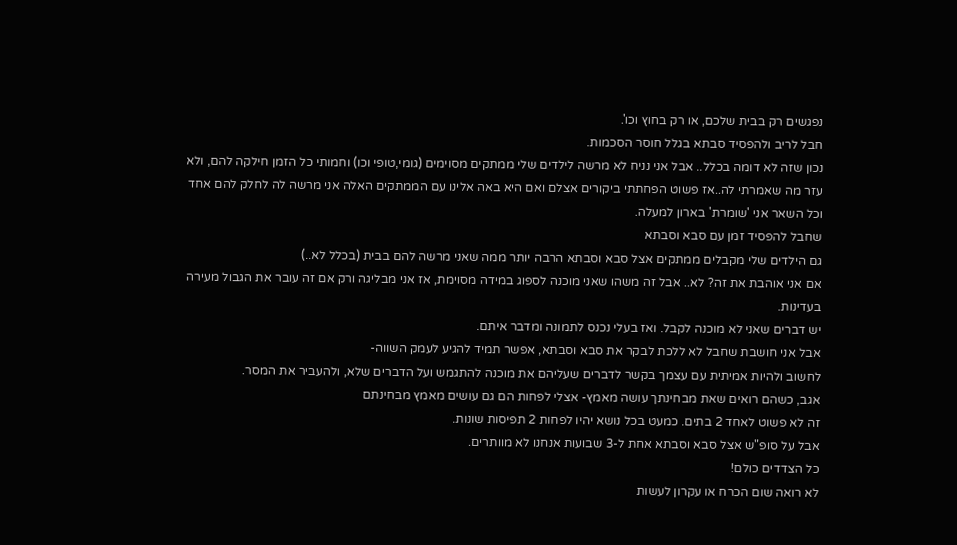נפגשים רק בבית שלכם, או רק בחוץ וכו'.
חבל לריב ולהפסיד סבתא בגלל חוסר הסכמות.
נכון שזה לא דומה בכלל.. אבל אני נניח לא מרשה לילדים שלי ממתקים מסוימים (גומי,טופי וכו) וחמותי כל הזמן חילקה להם, ולא עזר מה שאמרתי לה..אז פשוט הפחתתי ביקורים אצלם ואם היא באה אלינו עם הממתקים האלה אני מרשה לה לחלק להם אחד וכל השאר אני 'שומרת' בארון למעלה.
שחבל להפסיד זמן עם סבא וסבתא
גם הילדים שלי מקבלים ממתקים אצל סבא וסבתא הרבה יותר ממה שאני מרשה להם בבית (בכלל לא..)
אם אני אוהבת את זה? לא.. אבל זה משהו שאני מוכנה לספוג במידה מסוימת, אז אני מבליגה ורק אם זה עובר את הגבול מעירה בעדינות.
יש דברים שאני לא מוכנה לקבל. ואז בעלי נכנס לתמונה ומדבר איתם.
אבל אני חושבת שחבל לא ללכת לבקר את סבא וסבתא, אפשר תמיד להגיע לעמק השווה-
לחשוב ולהיות אמיתית עם עצמך בקשר לדברים שעליהם את מוכנה להתגמש ועל הדברים שלא, ולהעביר את המסר.
אגב, כשהם רואים שאת מבחינתך עושה מאמץ- אצלי לפחות הם גם עושים מאמץ מבחינתם
זה לא פשוט לאחד 2 בתים. כמעט בכל נושא יהיו לפחות 2 תפיסות שונות.
אבל על סופ"ש אצל סבא וסבתא אחת ל-3 שבועות אנחנו לא מוותרים.
כל הצדדים כולם!
לא רואה שום הכרח או עקרון לעשות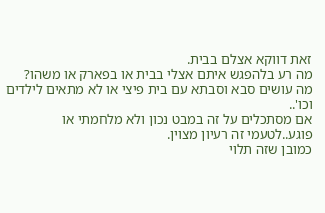זאת דווקא אצלם בבית.
מה רע בלהפגש איתם אצלי בבית או בפארק או משהו?
מה עושים סבא וסבתא עם בית פיצי או לא מתאים לילדים וכו'..
אם מסתכלים על זה במבט נכון ולא מלחמתי או פוגע..לטעמי זה רעיון מצוין.
כמובן שזה תלוי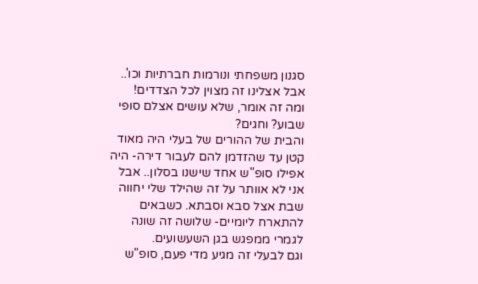סגנון משפחתי ונורמות חברתיות וכו'.. אבל אצלינו זה מצוין לכל הצדדים!
ומה זה אומר, שלא עושים אצלם סופי שבוע? וחגים?
והבית של ההורים של בעלי היה מאוד קטן עד שהזדמן להם לעבור דירה- היה אפילו סופ"ש אחד שישנו בסלון.. אבל אני לא אוותר על זה שהילד שלי יחווה שבת אצל סבא וסבתא. כשבאים להתארח ליומיים- שלושה זה שונה לגמרי ממפגש בגן השעשועים.
וגם לבעלי זה מגיע מדי פעם, סופ"ש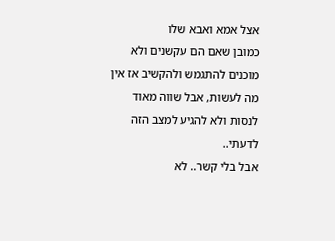אצל אמא ואבא שלו
כמובן שאם הם עקשנים ולא מוכנים להתגמש ולהקשיב אז אין מה לעשות, אבל שווה מאוד לנסות ולא להגיע למצב הזה לדעתי..
אבל בלי קשר.. לא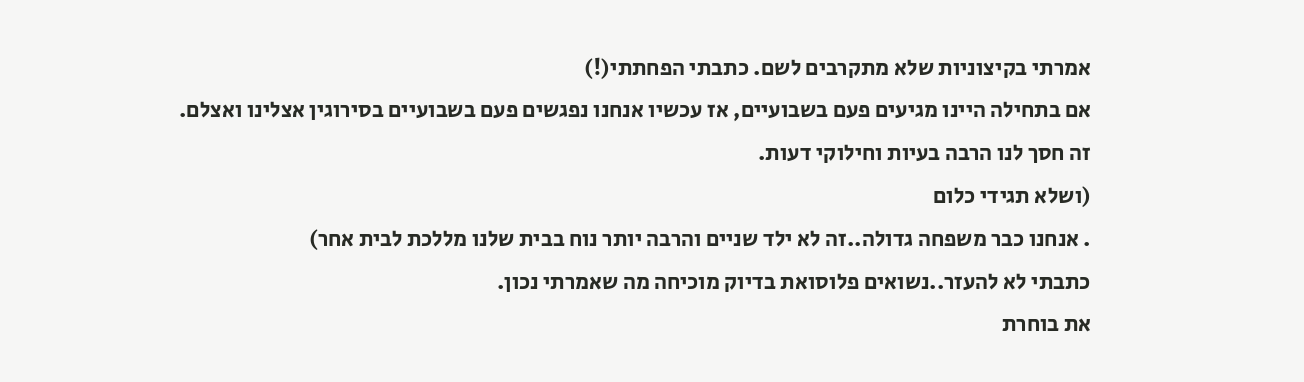אמרתי בקיצוניות שלא מתקרבים לשם. כתבתי הפחתתי(!)
אם בתחילה היינו מגיעים פעם בשבועיים, אז עכשיו אנחנו נפגשים פעם בשבועיים בסירוגין אצלינו ואצלם.
זה חסך לנו הרבה בעיות וחילוקי דעות.
(ושלא תגידי כלום
. אנחנו כבר משפחה גדולה..זה לא ילד שניים והרבה יותר נוח בבית שלנו מללכת לבית אחר)
כתבתי לא להעזר..נשואים פלוסואת בדיוק מוכיחה מה שאמרתי נכון.
את בוחרת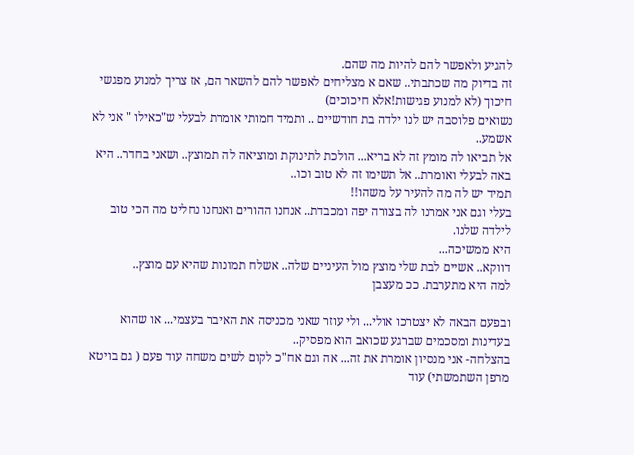להגיע ולאפשר להם להיות מה שהם.
זה בדיוק מה שכתבתי.. שאם א מצליחים לאפשר להם להשאר הם, אז צריך למנוע מפגשי חיכוך (לא למנוע פגישות!אלא חיכוכים)
נשואים פלוסבה יש לנו ילדה בת חודשיים .. ותמיד חמותי אומרת לבעלי ש"כאילו " אני לא אשמע..
אל תביאו לה מומץ זה לא בריא... הולכת לתינוקת ומוציאה לה תמוצץ.. ושאני בחדר.. היא באה לבעלי ואומרת.. אל תשימו זה לא טוב וכו..
תמיד יש לה מה להעיר על משהו!!
בעלי וגם אני אמרנו לה בצורה יפה ומכבדת.. אנחנו ההורים ואנחנו נחליט מה הכי טוב לילדה שלנו.
היא ממשיכה...
דווקא.. אשיים לבת שלי מוצץ מול העיניים שלה.. אשלח תמונות שהיא עם מוצץ..
למה היא מתערבת. ככ מעצבן

ובפעם הבאה לא יצטרכו אולי... ולי עוזר שאני מכניסה את האיבר בעצמי... או שהוא בעדינות ומסכמים שברגע שכואב הוא מפסיק..
בהצלחה- אני מנסיון אומרת את זה... אה וגם אח"כ לקום לשים משחה עוד פעם ( גם בויטא מרפן השתמשתי) עוד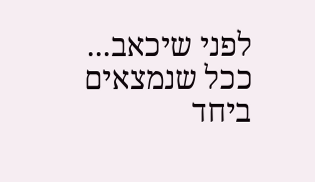לפני שיכאב...
ככל שנמצאים ביחד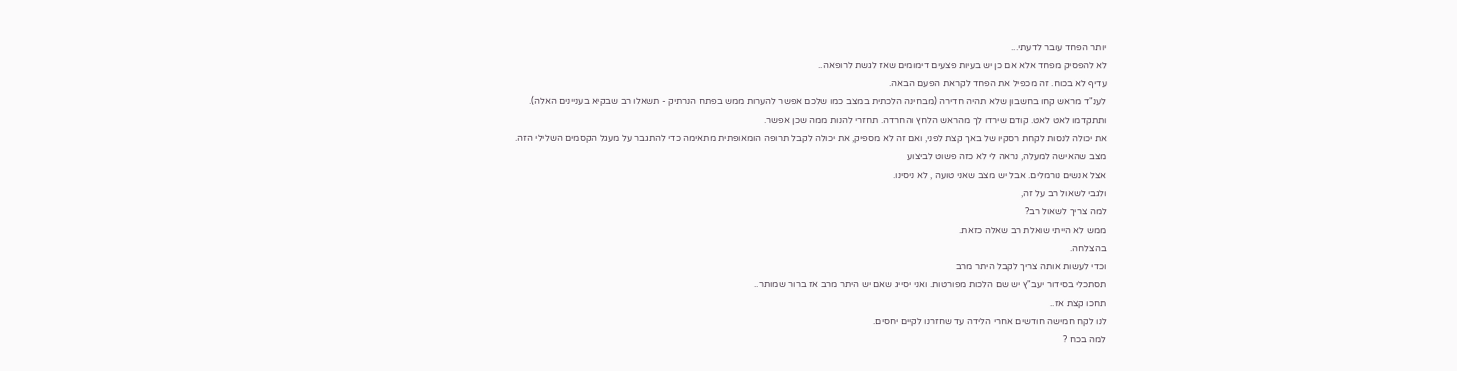יותר הפחד עובר לדעתי...
לא להפסיק מפחד אלא אם כן יש בעיות פצעים דימומים שאז לגשת לרופאה..
עדיף לא בכוח. זה מכפיל את הפחד לקראת הפעם הבאה.
לענ"ד מראש קחו בחשבון שלא תהיה חדירה (מבחינה הלכתית במצב כמו שלכם אפשר להערות ממש בפתח הנרתיק - תשאלו רב שבקיא בעניינים האלה).
ותתקדמו לאט לאט. קודם שירדו לך מהראש הלחץ והחרדה. תחזרי להנות ממה שכן אפשר.
את יכולה לנסות לקחת רסקיו של באך קצת לפני, ואם זה לא מספיק, את יכולה לקבל תרופה הומאופתית מתאימה כדי להתגבר על מעגל הקסמים השלילי הזה.
מצב שהאישה למעלה, נראה לי לא כזה פשוט לביצוע
אצל אנשים נורמלים. אבל יש מצב שאני טועה , לא ניסינו.
ולגבי לשאול רב על זה,
למה צריך לשאול רב?
ממש לא הייתי שואלת רב שאלה כזאת.
בהצלחה.
וכדי לעשות אותה צריך לקבל היתר מרב
תסתכלי בסידור יעב"ץ יש שם הלכות מפורטות. ואני יסייג שאם יש היתר מרב אז ברור שמותר..
תחכו קצת אז..
לנו לקח חמישה חודשים אחרי הלידה עד שחזרנו לקיים יחסים.
למה בכח ?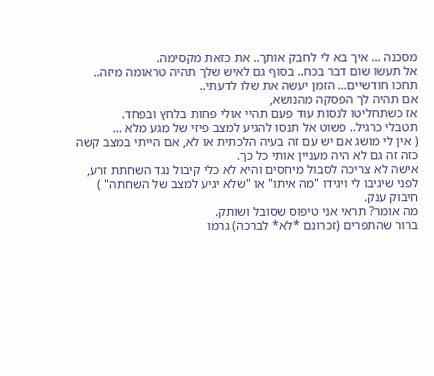מסכנה ... איך בא לי לחבק אותך.. את כזאת מקסימה.
אל תעשו שום דבר בכח.. בסוף גם לאיש שלך תהיה טראומה מיזה..
תחכו חודשיים... הזמן יעשה את שלו לדעתי..
אם תהיה לך הפסקה מהנושא,
אז כשתחליטו לנסות עוד פעם תהיי אולי פחות בלחץ ובפחד.
תטבלי כרגיל.. פשוט אל תנסו להגיע למצב פיזי של מגע מלא ...
( אין לי מושג אם יש עם זה בעיה הלכתית או לא, אם הייתי במצב קשה כזה זה גם לא היה מעניין אותי כל כך.
אישה לא צריכה לסבול מיחסים והיא לא כלי קיבול נגד השחתת זרע, לפני שיגיבו לי ויגידו "מה איתו" או "שלא יגיע למצב של השחתה" )
חיבוק ענק.
מה אומר? תראי אני טיפוס שסובל ושותק.
ברור שהתפרים (זכרונם *לא* לברכה) גרמו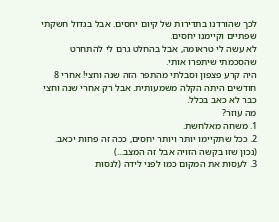לכך שהורדנו בתדירות של קיום יחסים. אבל בגדול חשקתי שפתיים וקיימנו יחסים.
לא עשה לי טראומה, אבל בהחלט גרם לי להתחרט שהסכמתי שיתפרו אותי.
היה קרע פצפון וסבלתי מהתפר הזה שנה וחצי! אחרי 8 חודשים היתה הקלה משמעותית. אבל רק אחרי שנה וחצי כבר לא כאב בכלל.
מה עוזר?
1. משחה מאלחשת.
2. ככל שתקיימו יותר ויותר יחסים, ככה זה פחות יכאב. (נכון שזו בקשה הזויה אבל זה המצב...)
3. לעסות את המקום כמו לפני לידה (לנסות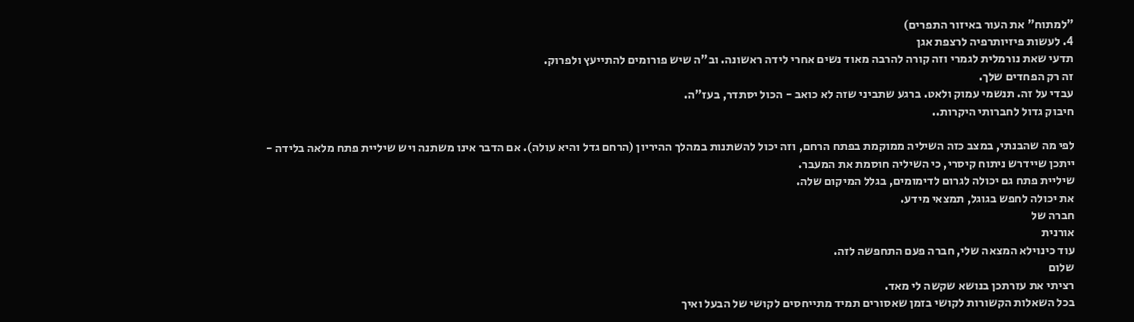"למתוח" את העור באיזור התפרים)
4. לעשות פיזיותרפיה לרצפת אגן
תדעי שאת נורמלית לגמרי וזה קורה להרבה מאוד נשים אחרי לידה ראשונה. וב"ה שיש פורומים להתייעץ ולפרוק.
זה רק הפחדים שלך.
עבדי על זה. תנשמי עמוק ולאט. ברגע שתביני שזה לא כואב - הכול יסתדר, בעז"ה.
חיבוק גדול לחברותי היקרות..

לפי מה שהבנתי, במצב כזה השיליה ממוקמת בפתח הרחם, וזה יכול להשתנות במהלך ההיריון (הרחם גדל והיא עולה). אם הדבר אינו משתנה ויש שיליית פתח מלאה בלידה - ייתכן שיידרש ניתוח קיסרי, כי השיליה חוסמת את המעבר.
שיליית פתח גם יכולה לגרום לדימומים, בגלל המיקום שלה.
את יכולה לחפש בגוגל, תמצאי מידע.
חברה של
אורנית
עוד כינוילא המצאה שלי, חברה פעם התחפשה לזה.
שלום
רציתי את עזרתכן בנושא שקשה לי מאד.
בכל השאלות הקשורות לקושי בזמן שאסורים תמיד מתייחסים לקושי של הבעל ואיך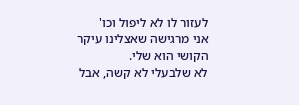לעזור לו לא ליפול וכו'
אני מרגישה שאצלינו עיקר הקושי הוא שלי.
לא שלבעלי לא קשה, אבל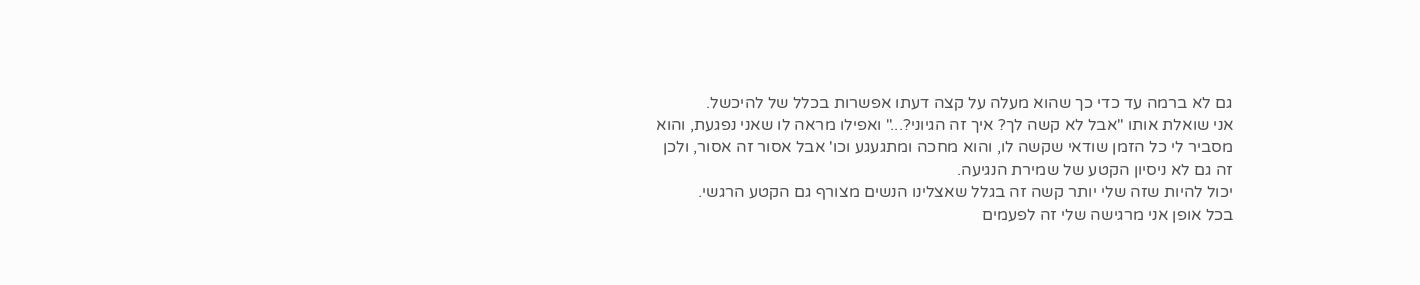גם לא ברמה עד כדי כך שהוא מעלה על קצה דעתו אפשרות בכלל של להיכשל.
אני שואלת אותו "אבל לא קשה לך? איך זה הגיוני?..." ואפילו מראה לו שאני נפגעת, והוא מסביר לי כל הזמן שודאי שקשה לו, והוא מחכה ומתגעגע וכו' אבל אסור זה אסור, ולכן זה גם לא ניסיון הקטע של שמירת הנגיעה.
יכול להיות שזה שלי יותר קשה זה בגלל שאצלינו הנשים מצורף גם הקטע הרגשי.
בכל אופן אני מרגישה שלי זה לפעמים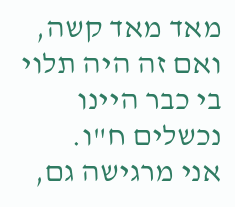מאד מאד קשה, ואם זה היה תלוי בי כבר היינו נכשלים ח"ו.
אני מרגישה גם,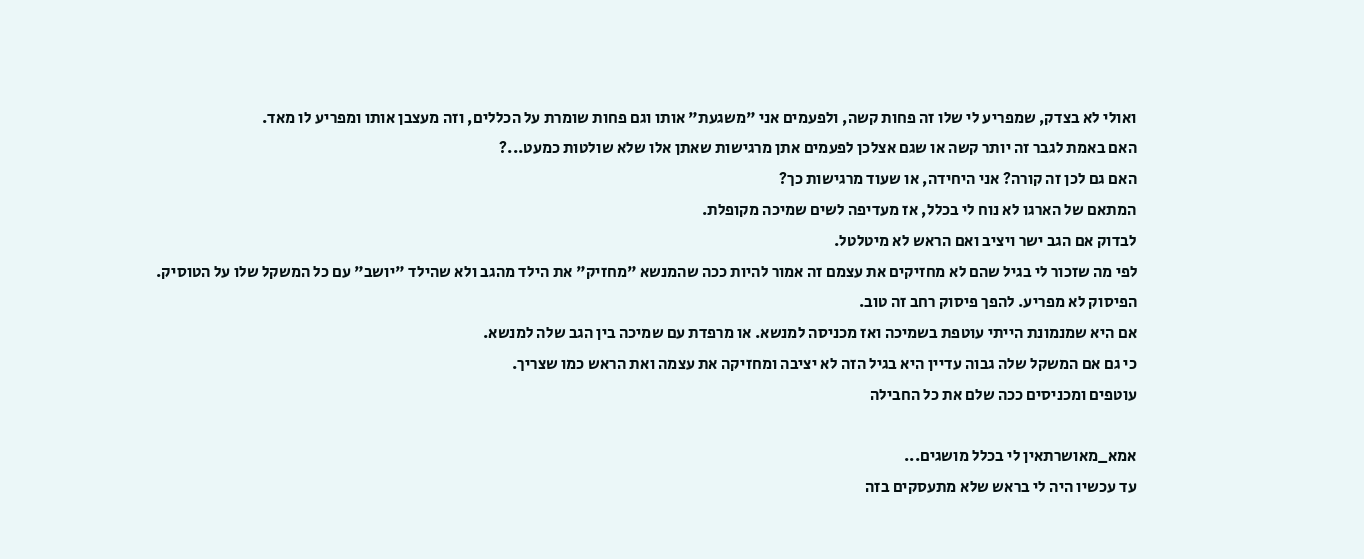ואולי לא בצדק, שמפריע לי שלו זה פחות קשה, ולפעמים אני "משגעת" אותו וגם פחות שומרת על הכללים, וזה מעצבן אותו ומפריע לו מאד.
האם באמת לגבר זה יותר קשה או שגם אצלכן לפעמים אתן מרגישות שאתן אלו שלא שולטות כמעט...?
האם גם לכן זה קורה? אני היחידה, או שעוד מרגישות כך?
המתאם של הארגו לא נוח לי בכלל, אז מעדיפה לשים שמיכה מקופלת.
לבדוק אם הגב ישר ויציב ואם הראש לא מיטלטל.
לפי מה שזכור לי בגיל שהם לא מחזיקים את עצמם זה אמור להיות ככה שהמנשא "מחזיק" את הילד מהגב ולא שהילד "יושב" עם כל המשקל שלו על הטוסיק.
הפיסוק לא מפריע. להפך פיסוק רחב זה טוב.
אם היא שמנמונת הייתי עוטפת בשמיכה ואז מכניסה למנשא. או מרפדת עם שמיכה בין הגב שלה למנשא.
כי גם אם המשקל שלה גבוה עדיין היא בגיל הזה לא יציבה ומחזיקה את עצמה ואת הראש כמו שצריך.
עוטפים ומכניסים ככה שלם את כל החבילה

אמא_מאושרתאין לי בכלל מושגים...
עד עכשיו היה לי בראש שלא מתעסקים בזה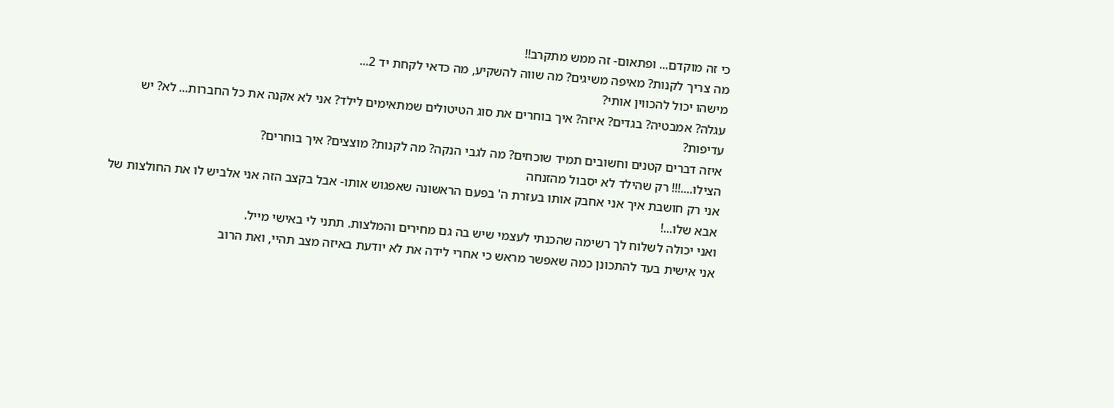כי זה מוקדם... ופתאום- זה ממש מתקרב!!
מה צריך לקנות? מאיפה משיגים? מה שווה להשקיע, מה כדאי לקחת יד 2...
מישהו יכול להכווין אותי?
עגלה? אמבטיה? בגדים? איזה? איך בוחרים את סוג הטיטולים שמתאימים לילד? אני לא אקנה את כל החברות... לא? יש עדיפות?
איזה דברים קטנים וחשובים תמיד שוכחים? מה לגבי הנקה? מה לקנות? מוצצים? איך בוחרים?
הצילו....!!! רק שהילד לא יסבול מהזנחה
אני רק חושבת איך אני אחבק אותו בעזרת ה' בפעם הראשונה שאפגוש אותו- אבל בקצב הזה אני אלביש לו את החולצות של אבא שלו...!
ואני יכולה לשלוח לך רשימה שהכנתי לעצמי שיש בה גם מחירים והמלצות. תתני לי באישי מייל.
אני אישית בעד להתכונן כמה שאפשר מראש כי אחרי לידה את לא יודעת באיזה מצב תהיי, ואת הרוב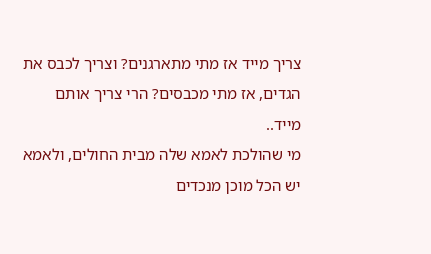צריך מייד אז מתי מתארגנים? וצריך לכבס את הגדים, אז מתי מכבסים? הרי צריך אותם מייד..
מי שהולכת לאמא שלה מבית החולים, ולאמא יש הכל מוכן מנכדים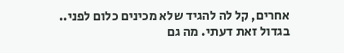אחרים, קל לה להגיד שלא מכינים כלום לפני..
בגדול זאת דעתי. מה גם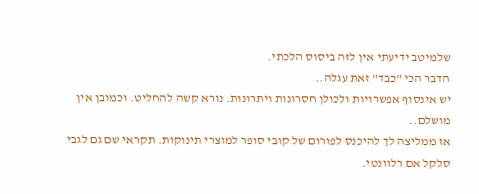שלמיטב ידיעתי אין לזה ביסוס הלכתי.
הדבר הכי "כבד" זאת עגלה..
יש אינסוף אפשרויות ולכולן חסרונות ויתרונות. נורא קשה להחליט. וכמובן אין מושלם..
אז ממליצה לך להיכנס לפורום של קובי סופר למוצרי תינוקות. תקראי שם גם לגבי סלקל אם רלוונטי.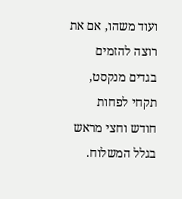ועוד משהו, אם את רוצה להזמים בגדים מנקסט, תקחי לפחות חודש וחצי מראש בגלל המשלוח.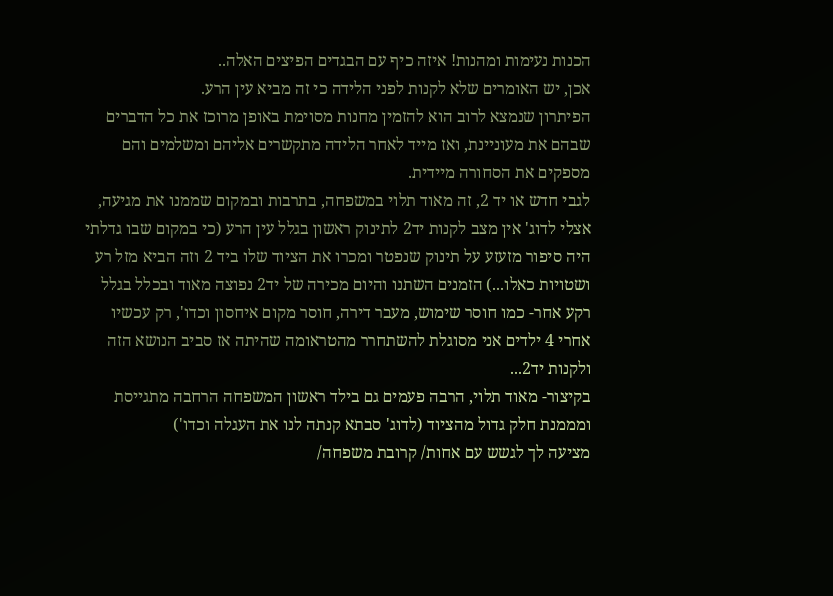הכנות נעימות ומהנות! איזה כיף עם הבגדים הפיצים האלה..
אכן, יש האומרים שלא לקנות לפני הלידה כי זה מביא עין הרע.
הפיתרון שנמצא לרוב הוא להזמין מחנות מסוימת באופן מרוכז את כל הדברים שבהם את מעוניינת, ואז מייד לאחר הלידה מתקשרים אליהם ומשלמים והם מספקים את הסחורה מיידית.
לגבי חדש או יד 2, זה מאוד תלוי במשפחה, בתרבות ובמקום שממנו את מגיעה, אצלי לדוג' אין מצב לקנות יד2 לתינוק ראשון בגלל עין הרע (כי במקום שבו גדלתי היה סיפור מזעזע על תינוק שנפטר ומכרו את הציוד שלו ביד 2 וזה הביא מזל רע ושטויות כאלו...) הזמנים השתנו והיום מכירה של יד2 נפוצה מאוד ובכלל בגלל רקע אחר- כמו חוסר שימוש, מעבר דירה, חוסר מקום איחסון וכדו', רק עכשיו אחרי 4 ילדים אני מסוגלת להשתחרר מהטראומה שהיתה אז סביב הנושא הזה ולקנות יד2...
בקיצור- מאוד תלוי, הרבה פעמים גם בילד ראשון המשפחה הרחבה מתגייסת ומממנת חלק גדול מהציוד (לדוג' סבתא קנתה לנו את העגלה וכדו')
מציעה לך לגשש עם אחות/ קרובת משפחה/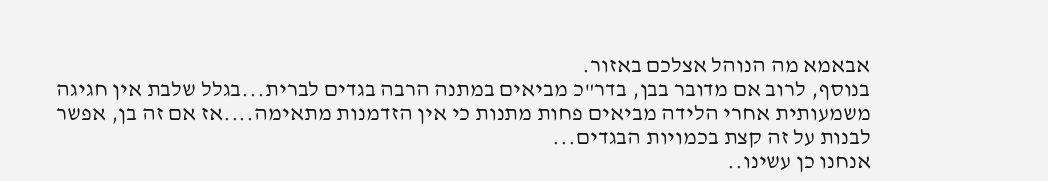אבאמא מה הנוהל אצלכם באזור.
בנוסף, לרוב אם מדובר בבן, בדר"כ מביאים במתנה הרבה בגדים לברית...בגלל שלבת אין חגיגה משמעותית אחרי הלידה מביאים פחות מתנות כי אין הזדמנות מתאימה....אז אם זה בן, אפשר לבנות על זה קצת בכמויות הבגדים...
אנחנו כן עשינו..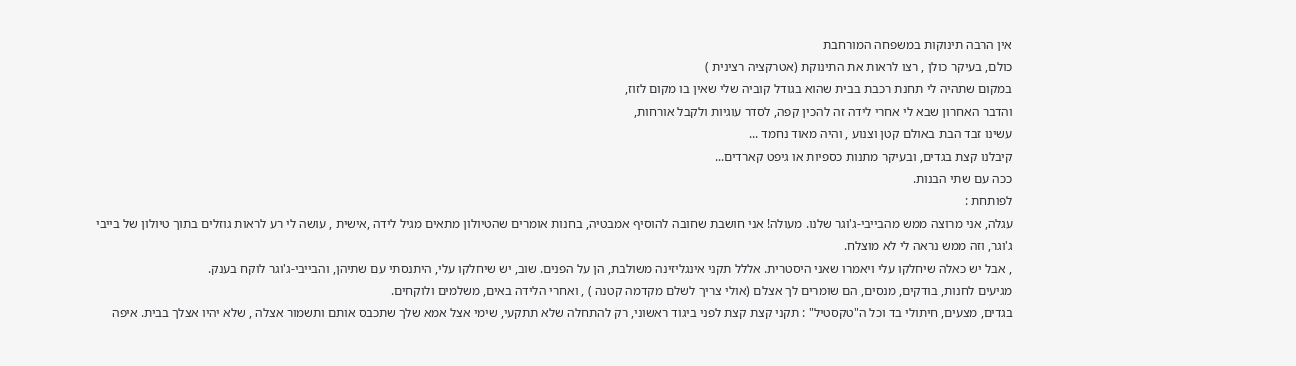אין הרבה תינוקות במשפחה המורחבת
כולם, בעיקר כולן , רצו לראות את התינוקת (אטרקציה רצינית )
במקום שתהיה לי תחנת רכבת בבית שהוא בגודל קוביה שלי שאין בו מקום לזוז,
והדבר האחרון שבא לי אחרי לידה זה להכין קפה, לסדר עוגיות ולקבל אורחות,
עשינו זבד הבת באולם קטן וצנוע , והיה מאוד נחמד ...
קיבלנו קצת בגדים, ובעיקר מתנות כספיות או גיפט קארדים...
ככה עם שתי הבנות.
לפותחת :
עגלה, אני מרוצה ממש מהבייבי-ג'וגר שלנו. מעולה! אני חושבת שחובה להוסיף אמבטיה, בחנות אומרים שהטיולון מתאים מגיל לידה ,אישית , עושה לי רע לראות גוזלים בתוך טיולון של בייבי ג'וגר, וזה ממש נראה לי לא מוצלח.
, אבל יש כאלה שיחלקו עלי ויאמרו שאני היסטרית. אללל תקני אינגליזינה משולבת, הן על הפנים. שוב, יש שיחלקו עלי, היתנסתי עם שתיהן, והבייבי-ג'וגר לוקח בענק.
מגיעים לחנות, בודקים, מנסים, הם שומרים לך אצלם (אולי צריך לשלם מקדמה קטנה ) , ואחרי הלידה באים, משלמים ולוקחים.
בגדים, מצעים, חיתולי בד וכל ה"טקסטיל" : תקני קצת קצת לפני ביגוד ראשוני, רק להתחלה שלא תתקעי, שימי אצל אמא שלך שתכבס אותם ותשמור אצלה , שלא יהיו אצלך בבית. איפה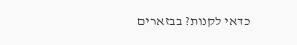כדאי לקנות? בבזארים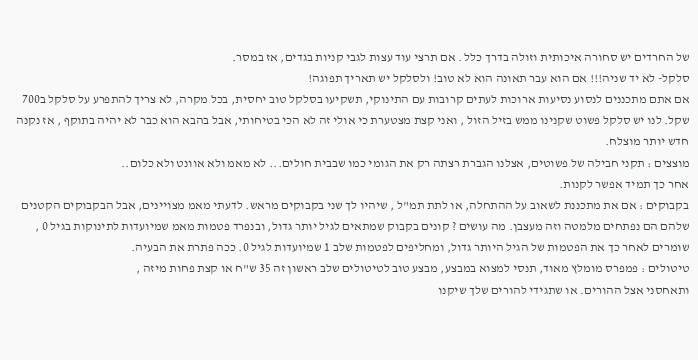של החרדים יש סחורה איכותית וזולה בדרך כלל . אם תרצי עוד עצות לגבי קניות בגדים, אז במסר.
סלקל- לא יד שניה!!! אם הוא עבר תאונה הוא לא טוב! ולסלקל יש תאריך תפוגה!
אם אתם מתכננים לנסוע נסיעות ארוכות לעתים קרובות עם התינוקי, תשקיעו בסלקל טוב יחסית, בכל מקרה, לא צריך להתפרע על סלקל ב700 שקל. לנו יש סלקל פשוט שקנינו ממש בזיל הזול , ואני קצת מצטערת כי אולי זה לא הכי בטיחותי, אבל בהבא הוא כבר לא יהיה בתוקף , אז נקנה חדש יותר מוצלח.
מוצצים : תקני חבילה של פשוטים, אצלנו הגברת רצתה רק את הגומי כמו שבבית חולים... לא מאמ ולא אוונט ולא כלום..
אחר כך תמיד אפשר לקנות.
בקבוקים : אם את מתכננת לשאוב על ההתחלה, או לתת תמ"ל , שיהיו לך שני בקבוקים מראש. לדעתי מאמ מצויינים, אבל הבקבוקים הקטנים שלהם הם נפתחים מלמטה וזה מעצבן. מה עושים ? קונים בקבוק שמתאים לגיל יותר גדול, ובנפרד פטמות מאמ שמיועדות לתינוקות בגיל 0 , שומרים לאחר כך את הפטמות של הגיל היותר גדול, ומחליפים לפטמות שלב 1 שמיועדות לגיל 0. ככה פתרת את הבעיה.
טיטולים : פמפרס מומלץ מאוד, תנסי למצוא במבצע, מבצע טוב לטיטולים שלב ראשון זה 35 ש"ח או קצת פחות מיזה ,
ותאחסני אצל ההורים. או שתגידי להורים שלך שיקנו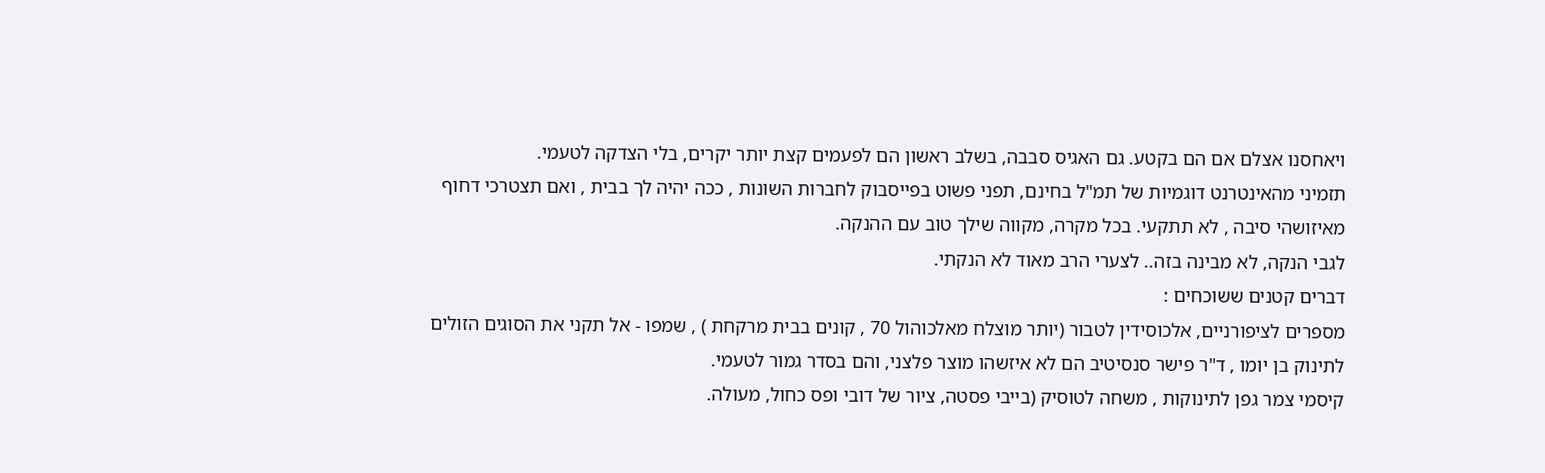ויאחסנו אצלם אם הם בקטע. גם האגיס סבבה, בשלב ראשון הם לפעמים קצת יותר יקרים, בלי הצדקה לטעמי.
תזמיני מהאינטרנט דוגמיות של תמ"ל בחינם, תפני פשוט בפייסבוק לחברות השונות , ככה יהיה לך בבית , ואם תצטרכי דחוף מאיזושהי סיבה , לא תתקעי. בכל מקרה, מקווה שילך טוב עם ההנקה.
לגבי הנקה, לא מבינה בזה.. לצערי הרב מאוד לא הנקתי.
דברים קטנים ששוכחים :
מספרים לציפורניים, אלכוסידין לטבור (יותר מוצלח מאלכוהול 70 , קונים בבית מרקחת ) , שמפו - אל תקני את הסוגים הזולים לתינוק בן יומו , ד"ר פישר סנסיטיב הם לא איזשהו מוצר פלצני, והם בסדר גמור לטעמי.
קיסמי צמר גפן לתינוקות , משחה לטוסיק (בייבי פסטה, ציור של דובי ופס כחול, מעולה.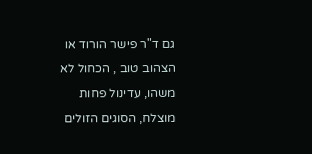גם ד"ר פישר הורוד או הצהוב טוב , הכחול לא משהו, עדינול פחות מוצלח, הסוגים הזולים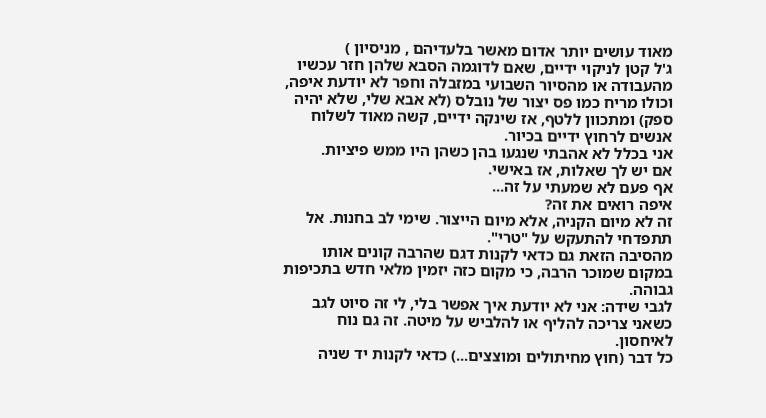מאוד עושים יותר אדום מאשר בלעדיהם , מניסיון )
ג'ל קטן לניקוי ידיים, שאם לדוגמה הסבא שלהן חזר עכשיו מהעבודה או מהסיור השבועי במזבלה וחפר לא יודעת איפה, וכולו מריח כמו פס יצור של נובלס (לא אבא שלי, שלא יהיה ספק) ומתכוון ללטף, אז שינקה ידיים, קשה מאוד לשלוח אנשים לרחוץ ידיים בכיור.
אני בכלל לא אהבתי שנגעו בהן כשהן היו ממש פיציות.
אם יש לך שאלות, אז באישי.
אף פעם לא שמעתי על זה...
איפה רואים את זה?
זה לא מיום הקניה, אלא מיום הייצור. שימי לב בחנות. אל תתפדחי להתעקש על "טרי".
מהסיבה הזאת גם כדאי לקנות דגם שהרבה קונים אותו במקום שמוכר הרבה, כי מקום כזה יזמין מלאי חדש בתכיפות גבוהה.
לגבי שידה: אני לא יודעת איך אפשר בלי, לי זה סיוט לגב כשאני צריכה להליף או להלביש על מיטה. זה גם נוח לאיחסון.
כל דבר (חוץ מחיתולים ומוצצים...) כדאי לקנות יד שניה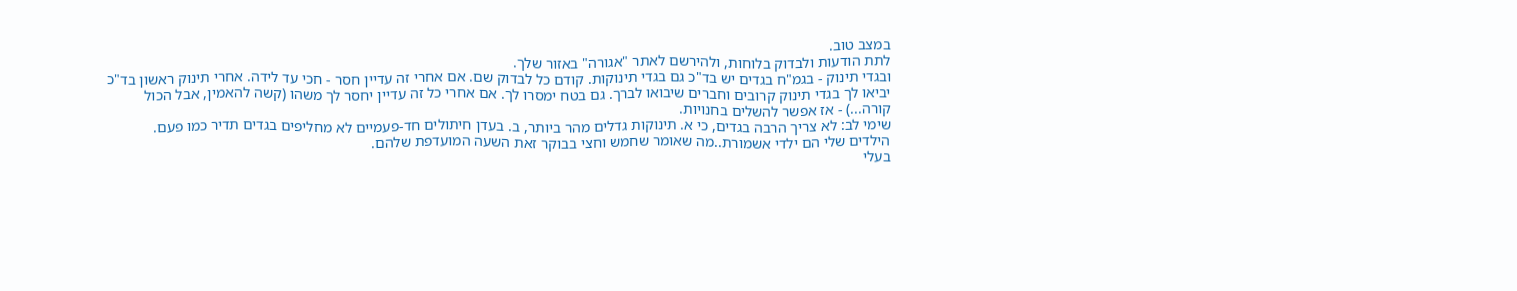במצב טוב.
לתת הודעות ולבדוק בלוחות, ולהירשם לאתר "אגורה" באזור שלך.
ובגדי תינוק - בגמ"ח בגדים יש בד"כ גם בגדי תינוקות. קודם כל לבדוק שם. אם אחרי זה עדיין חסר - חכי עד לידה. אחרי תינוק ראשון בד"כ יביאו לך בגדי תינוק קרובים וחברים שיבואו לברך. גם בטח ימסרו לך. אם אחרי כל זה עדיין יחסר לך משהו (קשה להאמין, אבל הכול קורה...) - אז אפשר להשלים בחנויות.
שימי לב: לא צריך הרבה בגדים, כי א. תינוקות גדלים מהר ביותר, ב. בעדן חיתולים חד-פעמיים לא מחליפים בגדים תדיר כמו פעם.
הילדים שלי הם ילדי אשמורת..מה שאומר שחמש וחצי בבוקר זאת השעה המועדפת שלהם.
בעלי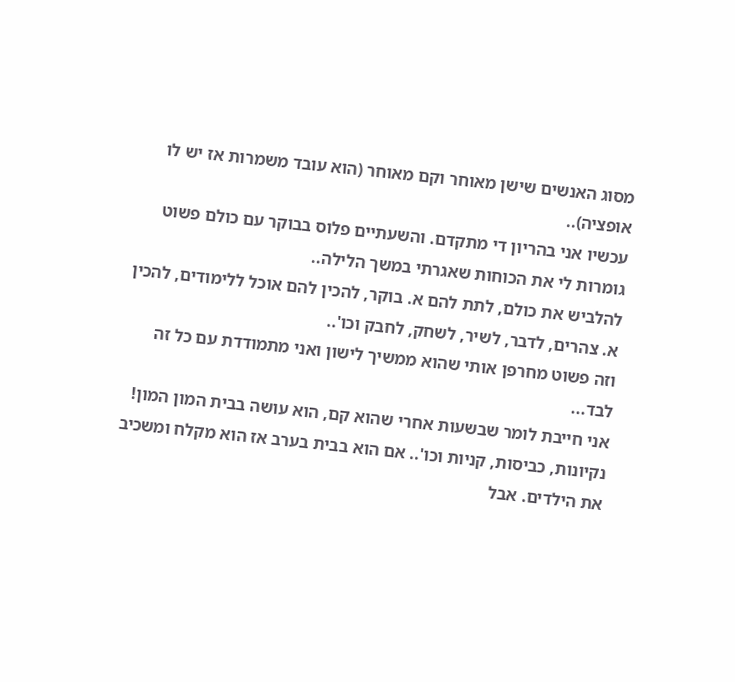מסוג האנשים שישן מאוחר וקם מאוחר (הוא עובד משמרות אז יש לו אופציה)..
עכשיו אני בהריון די מתקדם. והשעתיים פלוס בבוקר עם כולם פשוט גומרות לי את הכוחות שאגרתי במשך הלילה..
להלביש את כולם, לתת להם א. בוקר, להכין להם אוכל ללימודים, להכין א. צהרים, לדבר, לשיר, לשחק, לחבק וכו'..
וזה פשוט מחרפן אותי שהוא ממשיך לישון ואני מתמודדת עם כל זה לבד...
אני חייבת לומר שבשעות אחרי שהוא קם, הוא עושה בבית המון המון! נקיונות, כביסות, קניות וכו'.. אם הוא בבית בערב אז הוא מקלח ומשכיב את הילדים. אבל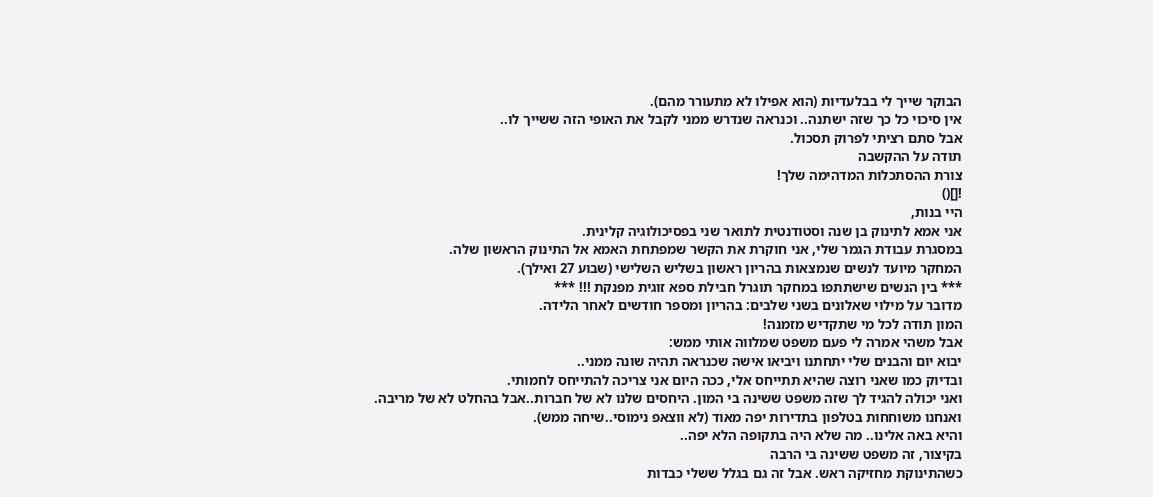הבוקר שייך לי בבלעדיות (הוא אפילו לא מתעורר מהם).
אין סיכוי כל כך שזה ישתנה.. וכנראה שנדרש ממני לקבל את האופי הזה ששייך לו..
אבל סתם רציתי לפרוק תסכול.
תודה על ההקשבה
צורת ההסתכלות המדהימה שלך!
![]()
היי בנות,
אני אמא לתינוק בן שנה וסטודנטית לתואר שני בפסיכולוגיה קלינית.
במסגרת עבודת הגמר שלי, אני חוקרת את הקשר שמפתחת האמא אל התינוק הראשון שלה.
המחקר מיועד לנשים שנמצאות בהריון ראשון בשליש השלישי (שבוע 27 ואילך).
*** בין הנשים שישתתפו במחקר תוגרל חבילת ספא זוגית מפנקת !!! ***
מדובר על מילוי שאלונים בשני שלבים: בהריון ומספר חודשים לאחר הלידה.
המון תודה לכל מי שתקדיש מזמנה!
אבל משהי אמרה לי פעם משפט שמלווה אותי ממש:
יבוא יום והבנים שלי יתחתנו ויביאו אישה שכנראה תהיה שונה ממני..
ובדיוק כמו שאני רוצה שהיא תתייחס אלי, ככה היום אני צריכה להתייחס לחמותי.
ואני יכולה להגיד לך שזה משפט ששינה בי המון. היחסים שלנו לא של חברות..אבל בהחלט לא של מריבה.
ואנחנו משוחחות בטלפון בתדירות יפה מאוד (לא ווצאפ נימוסי..שיחה ממש).
והיא באה אלינו.. מה שלא היה בתקופה הלא יפה..
בקיצור, זה משפט ששינה בי הרבה
כשהתינוקת מחזיקה ראש. אבל זה גם בגלל ששלי כבדות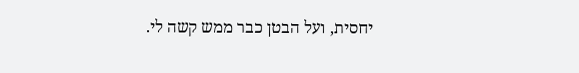יחסית, ועל הבטן כבר ממש קשה לי.